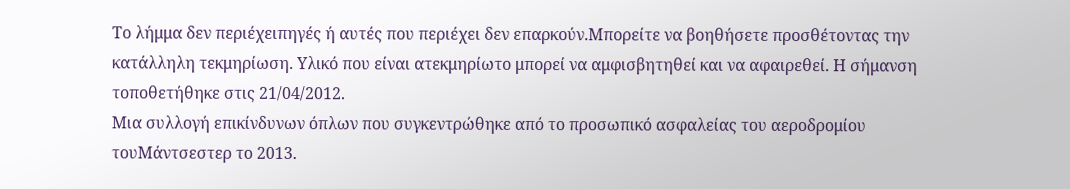Το λήμμα δεν περιέχειπηγές ή αυτές που περιέχει δεν επαρκούν.Μπορείτε να βοηθήσετε προσθέτοντας την κατάλληλη τεκμηρίωση. Υλικό που είναι ατεκμηρίωτο μπορεί να αμφισβητηθεί και να αφαιρεθεί. Η σήμανση τοποθετήθηκε στις 21/04/2012.
Μια συλλογή επικίνδυνων όπλων που συγκεντρώθηκε από το προσωπικό ασφαλείας του αεροδρομίου τουΜάντσεστερ το 2013.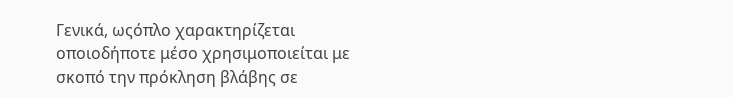Γενικά, ωςόπλο χαρακτηρίζεται οποιοδήποτε μέσο χρησιμοποιείται με σκοπό την πρόκληση βλάβης σε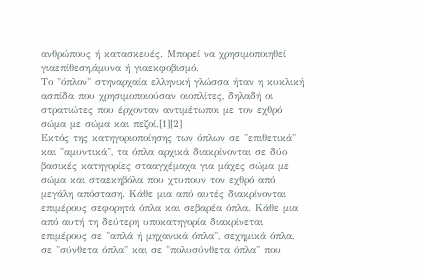ανθρώπους ή κατασκευές. Μπορεί να χρησιμοποιηθεί γιαεπίθεση,άμυνα ή γιαεκφοβισμό.
Το "όπλον" στηναρχαία ελληνική γλώσσα ήταν η κυκλική ασπίδα που χρησιμοποιούσαν οιοπλίτες, δηλαδή οι στρατιώτες που έρχονταν αντιμέτωποι με τον εχθρό σώμα με σώμα και πεζοί.[1][2]
Εκτός της κατηγοριοποίησης των όπλων σε "επιθετικά" και "αμυντικά", τα όπλα αρχικά διακρίνονται σε δύο βασικές κατηγορίες στααγχέμαχα για μάχες σώμα με σώμα και σταεκηβόλα που χτυπουν τον εχθρό από μεγάλη απόσταση. Κάθε μια από αυτές διακρίνονται επιμέρους σεφορητά όπλα και σεβαρέα όπλα. Κάθε μια από αυτή τη δεύτερη υποκατηγορία διακρίνεται επιμέρους σε "απλά ή μηχανικά όπλα", σεχημικά όπλα, σε "σύνθετα όπλα" και σε "πολυσύνθετα όπλα" που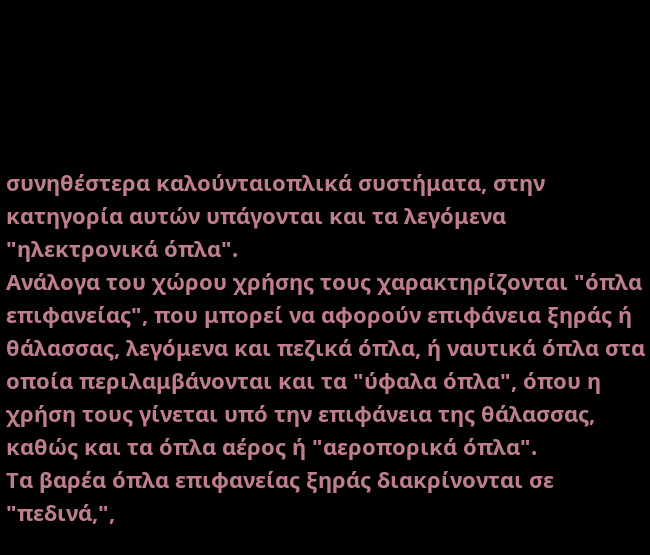συνηθέστερα καλούνταιοπλικά συστήματα, στην κατηγορία αυτών υπάγονται και τα λεγόμενα "ηλεκτρονικά όπλα".
Ανάλογα του χώρου χρήσης τους χαρακτηρίζονται "όπλα επιφανείας", που μπορεί να αφορούν επιφάνεια ξηράς ή θάλασσας, λεγόμενα και πεζικά όπλα, ή ναυτικά όπλα στα οποία περιλαμβάνονται και τα "ύφαλα όπλα", όπου η χρήση τους γίνεται υπό την επιφάνεια της θάλασσας, καθώς και τα όπλα αέρος ή "αεροπορικά όπλα".
Τα βαρέα όπλα επιφανείας ξηράς διακρίνονται σε "πεδινά,",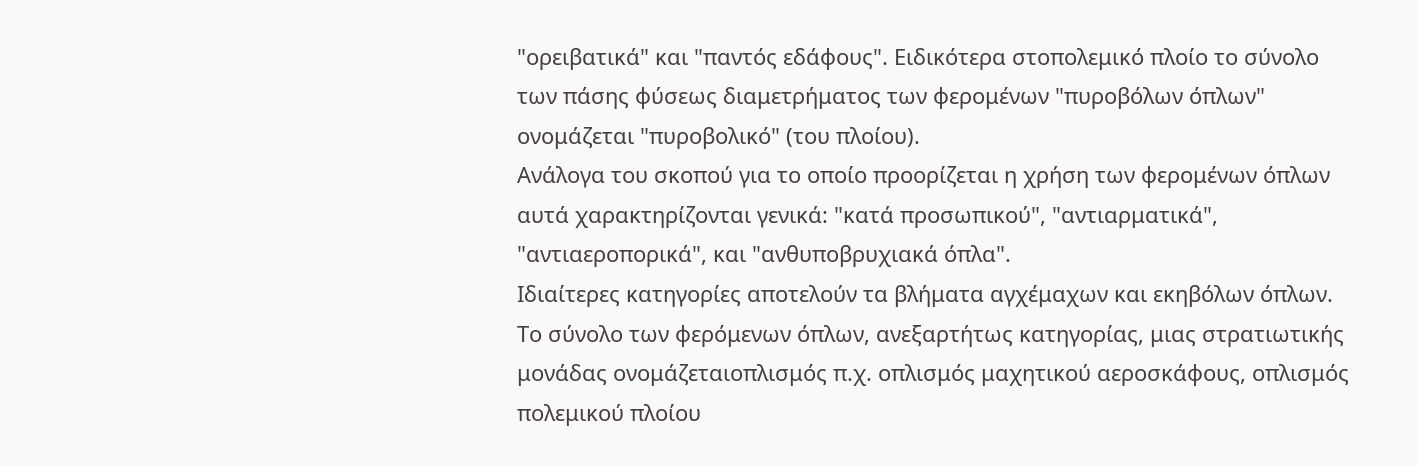"ορειβατικά" και "παντός εδάφους". Ειδικότερα στοπολεμικό πλοίο το σύνολο των πάσης φύσεως διαμετρήματος των φερομένων "πυροβόλων όπλων" ονομάζεται "πυροβολικό" (του πλοίου).
Ανάλογα του σκοπού για το οποίο προορίζεται η χρήση των φερομένων όπλων αυτά χαρακτηρίζονται γενικά: "κατά προσωπικού", "αντιαρματικά", "αντιαεροπορικά", και "ανθυποβρυχιακά όπλα".
Ιδιαίτερες κατηγορίες αποτελούν τα βλήματα αγχέμαχων και εκηβόλων όπλων.
Το σύνολο των φερόμενων όπλων, ανεξαρτήτως κατηγορίας, μιας στρατιωτικής μονάδας ονομάζεταιοπλισμός π.χ. οπλισμός μαχητικού αεροσκάφους, οπλισμός πολεμικού πλοίου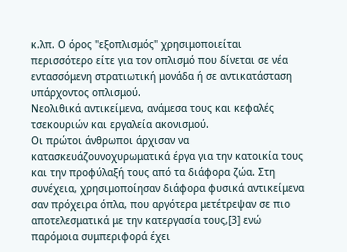κ.λπ. Ο όρος "εξοπλισμός" χρησιμοποιείται περισσότερο είτε για τον οπλισμό που δίνεται σε νέα εντασσόμενη στρατιωτική μονάδα ή σε αντικατάσταση υπάρχοντος οπλισμού.
Νεολιθικά αντικείμενα, ανάμεσα τους και κεφαλές τσεκουριών και εργαλεία ακονισμού.
Οι πρώτοι άνθρωποι άρχισαν να κατασκευάζουνοχυρωματικά έργα για την κατοικία τους και την προφύλαξή τους από τα διάφορα ζώα. Στη συνέχεια, χρησιμοποίησαν διάφορα φυσικά αντικείμενα σαν πρόχειρα όπλα, που αργότερα μετέτρεψαν σε πιο αποτελεσματικά με την κατεργασία τους,[3] ενώ παρόμοια συμπεριφορά έχει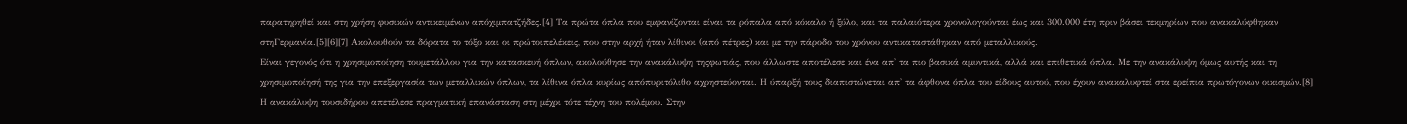παρατηρηθεί και στη χρήση φυσικών αντικειμένων απόχιμπατζήδες.[4] Τα πρώτα όπλα που εμφανίζονται είναι τα ρόπαλα από κόκαλο ή ξύλο, και τα παλαιότερα χρονολογούνται έως και 300.000 έτη πριν βάσει τεκμηρίων που ανακαλύφθηκαν στηΓερμανία.[5][6][7] Ακολουθούν τα δόρατα το τόξο και οι πρώτοιπελέκεις, που στην αρχή ήταν λίθινοι (από πέτρες) και με την πάροδο του χρόνου αντικαταστάθηκαν από μεταλλικούς.
Είναι γεγονός ότι η χρησιμοποίηση τουμετάλλου για την κατασκευή όπλων, ακολούθησε την ανακάλυψη τηςφωτιάς, που άλλωστε αποτέλεσε και ένα απ' τα πιο βασικά αμυντικά, αλλά και επιθετικά όπλα. Με την ανακάλυψη όμως αυτής και τη χρησιμοποίησή της για την επεξεργασία των μεταλλικών όπλων, τα λίθινα όπλα κυρίως απόπυριτόλιθο αχρηστεύονται. Η ύπαρξή τους διαπιστώνεται απ' τα άφθονα όπλα του είδους αυτού, που έχουν ανακαλυφτεί στα ερείπια πρωτόγονων οικισμών.[8]
Η ανακάλυψη τουσιδήρου απετέλεσε πραγματική επανάσταση στη μέχρι τότε τέχνη του πολέμου. Στην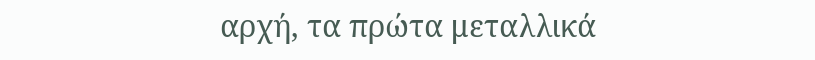αρχή, τα πρώτα μεταλλικά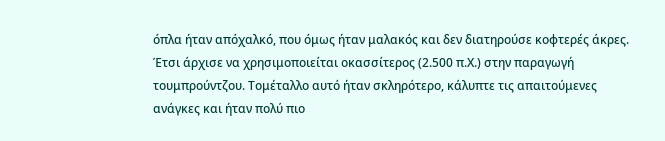όπλα ήταν απόχαλκό, που όμως ήταν μαλακός και δεν διατηρούσε κοφτερές άκρες. Έτσι άρχισε να χρησιμοποιείται οκασσίτερος (2.500 π.Χ.) στην παραγωγή τουμπρούντζου. Τομέταλλο αυτό ήταν σκληρότερο, κάλυπτε τις απαιτούμενες ανάγκες και ήταν πολύ πιο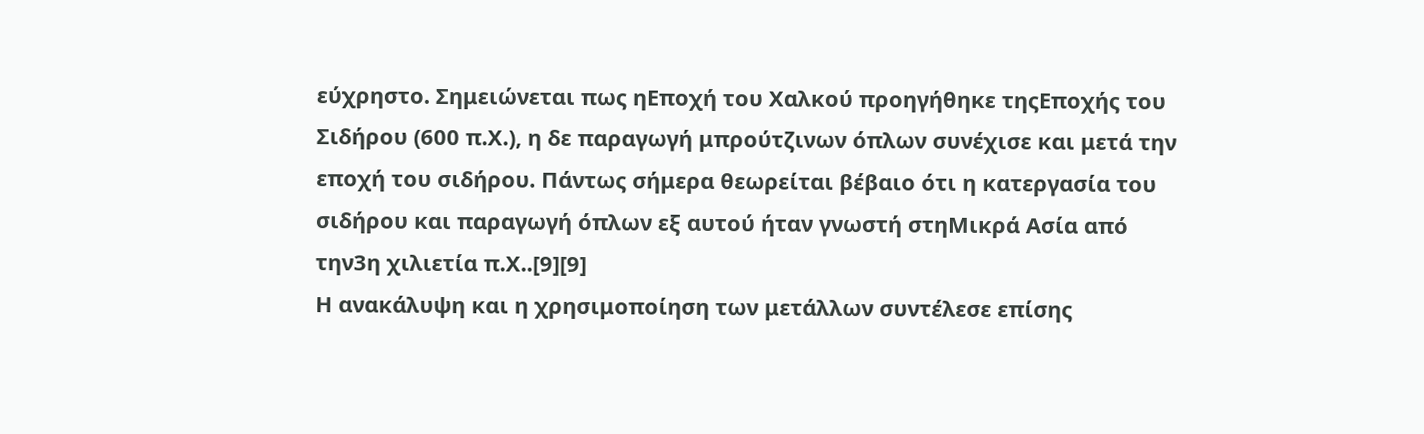εύχρηστο. Σημειώνεται πως ηΕποχή του Χαλκού προηγήθηκε τηςΕποχής του Σιδήρου (600 π.Χ.), η δε παραγωγή μπρούτζινων όπλων συνέχισε και μετά την εποχή του σιδήρου. Πάντως σήμερα θεωρείται βέβαιο ότι η κατεργασία του σιδήρου και παραγωγή όπλων εξ αυτού ήταν γνωστή στηΜικρά Ασία από την3η χιλιετία π.Χ..[9][9]
Η ανακάλυψη και η χρησιμοποίηση των μετάλλων συντέλεσε επίσης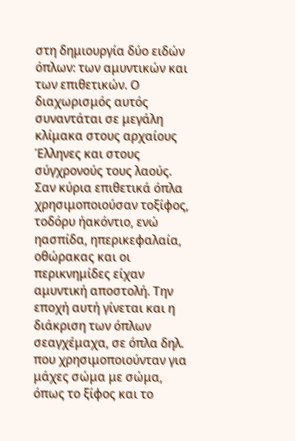στη δημιουργία δύο ειδών όπλων: των αμυντικών και των επιθετικών. Ο διαχωρισμός αυτός συναντάται σε μεγάλη κλίμακα στους αρχαίους Έλληνες και στους σύγχρονούς τους λαούς. Σαν κύρια επιθετικά όπλα χρησιμοποιούσαν τοξίφος, τοδόρυ ήακόντιο, ενώ ηασπίδα, ηπερικεφαλαία, οθώρακας και οι περικνημίδες είχαν αμυντική αποστολή. Την εποχή αυτή γίνεται και η διάκριση των όπλων σεαγχέμαχα, σε όπλα δηλ. που χρησιμοποιούνταν για μάχες σώμα με σώμα, όπως το ξίφος και το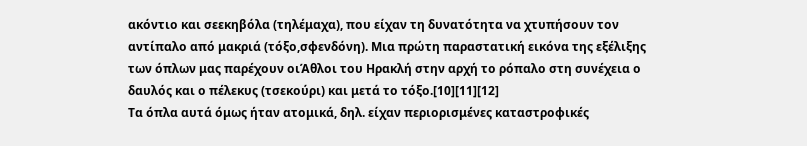ακόντιο και σεεκηβόλα (τηλέμαχα), που είχαν τη δυνατότητα να χτυπήσουν τον αντίπαλο από μακριά (τόξο,σφενδόνη). Μια πρώτη παραστατική εικόνα της εξέλιξης των όπλων μας παρέχουν οιΆθλοι του Ηρακλή στην αρχή το ρόπαλο στη συνέχεια ο δαυλός και ο πέλεκυς (τσεκούρι) και μετά το τόξο.[10][11][12]
Τα όπλα αυτά όμως ήταν ατομικά, δηλ. είχαν περιορισμένες καταστροφικές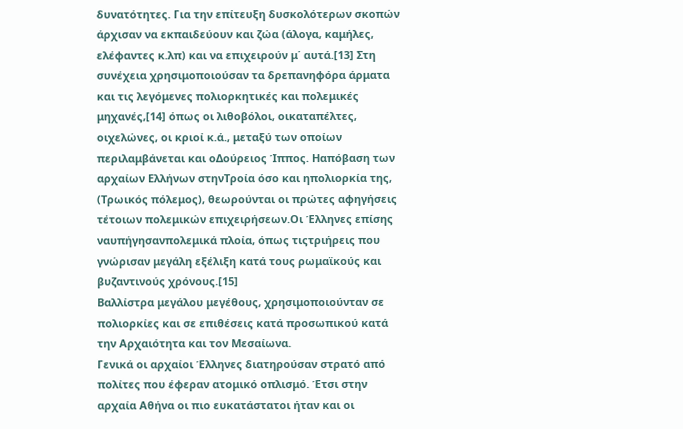δυνατότητες. Για την επίτευξη δυσκολότερων σκοπών άρχισαν να εκπαιδεύουν και ζώα (άλογα, καμήλες, ελέφαντες κ.λπ) και να επιχειρούν μ΄ αυτά.[13] Στη συνέχεια χρησιμοποιούσαν τα δρεπανηφόρα άρματα και τις λεγόμενες πολιορκητικές και πολεμικές μηχανές,[14] όπως οι λιθοβόλοι, οικαταπέλτες, οιχελώνες, οι κριοί κ.ά., μεταξύ των οποίων περιλαμβάνεται και οΔούρειος Ίππος. Ηαπόβαση των αρχαίων Ελλήνων στηνΤροία όσο και ηπολιορκία της, (Τρωικός πόλεμος), θεωρούνται οι πρώτες αφηγήσεις τέτοιων πολεμικών επιχειρήσεων.Οι Έλληνες επίσης ναυπήγησανπολεμικά πλοία, όπως τιςτριήρεις που γνώρισαν μεγάλη εξέλιξη κατά τους ρωμαϊκούς και βυζαντινούς χρόνους.[15]
Βαλλίστρα μεγάλου μεγέθους, χρησιμοποιούνταν σε πολιορκίες και σε επιθέσεις κατά προσωπικού κατά την Αρχαιότητα και τον Μεσαίωνα.
Γενικά οι αρχαίοι Έλληνες διατηρούσαν στρατό από πολίτες που έφεραν ατομικό οπλισμό. Έτσι στην αρχαία Αθήνα οι πιο ευκατάστατοι ήταν και οι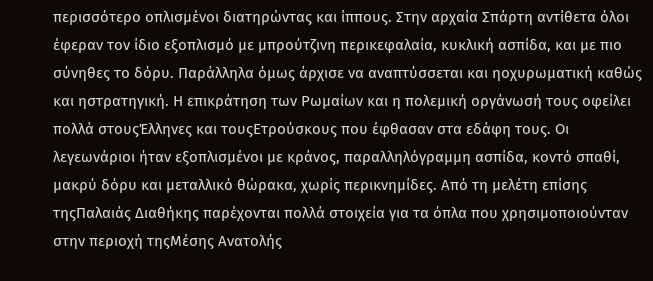περισσότερο οπλισμένοι διατηρώντας και ίππους. Στην αρχαία Σπάρτη αντίθετα όλοι έφεραν τον ίδιο εξοπλισμό με μπρούτζινη περικεφαλαία, κυκλική ασπίδα, και με πιο σύνηθες το δόρυ. Παράλληλα όμως άρχισε να αναπτύσσεται και ηοχυρωματική καθώς και ηστρατηγική. Η επικράτηση των Ρωμαίων και η πολεμική οργάνωσή τους οφείλει πολλά στουςΈλληνες και τουςΕτρούσκους που έφθασαν στα εδάφη τους. Οι λεγεωνάριοι ήταν εξοπλισμένοι με κράνος, παραλληλόγραμμη ασπίδα, κοντό σπαθί, μακρύ δόρυ και μεταλλικό θώρακα, χωρίς περικνημίδες. Από τη μελέτη επίσης τηςΠαλαιάς Διαθήκης παρέχονται πολλά στοιχεία για τα όπλα που χρησιμοποιούνταν στην περιοχή τηςΜέσης Ανατολής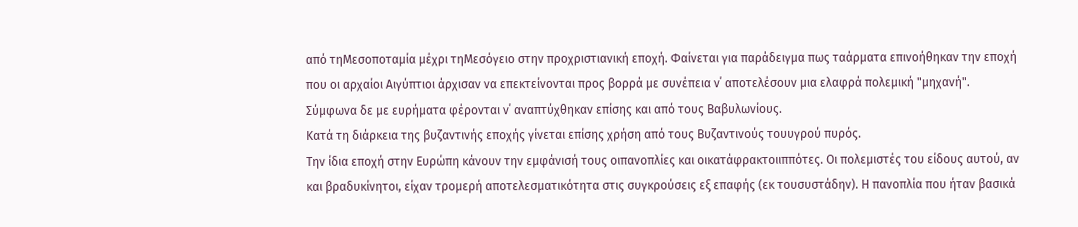από τηΜεσοποταμία μέχρι τηΜεσόγειο στην προχριστιανική εποχή. Φαίνεται για παράδειγμα πως ταάρματα επινοήθηκαν την εποχή που οι αρχαίοι Αιγύπτιοι άρχισαν να επεκτείνονται προς βορρά με συνέπεια ν΄ αποτελέσουν μια ελαφρά πολεμική "μηχανή". Σύμφωνα δε με ευρήματα φέρονται ν΄ αναπτύχθηκαν επίσης και από τους Βαβυλωνίους.
Κατά τη διάρκεια της βυζαντινής εποχής γίνεται επίσης χρήση από τους Βυζαντινούς τουυγρού πυρός.
Την ίδια εποχή στην Ευρώπη κάνουν την εμφάνισή τους οιπανοπλίες και οικατάφρακτοιιππότες. Οι πολεμιστές του είδους αυτού, αν και βραδυκίνητοι, είχαν τρομερή αποτελεσματικότητα στις συγκρούσεις εξ επαφής (εκ τουσυστάδην). Η πανοπλία που ήταν βασικά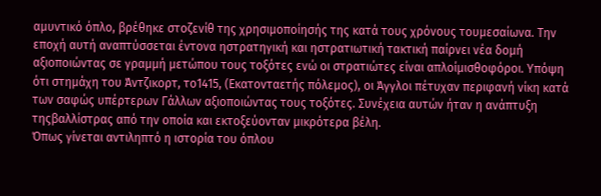αμυντικό όπλο, βρέθηκε στοζενίθ της χρησιμοποίησής της κατά τους χρόνους τουμεσαίωνα. Την εποχή αυτή αναπτύσσεται έντονα ηστρατηγική και ηστρατιωτική τακτική παίρνει νέα δομή αξιοποιώντας σε γραμμή μετώπου τους τοξότες ενώ οι στρατιώτες είναι απλοίμισθοφόροι. Υπόψη ότι στημάχη του Άντζικορτ, το1415, (Εκατονταετής πόλεμος), οι Άγγλοι πέτυχαν περιφανή νίκη κατά των σαφώς υπέρτερων Γάλλων αξιοποιώντας τους τοξότες. Συνέχεια αυτών ήταν η ανάπτυξη τηςβαλλίστρας από την οποία και εκτοξεύονταν μικρότερα βέλη.
Όπως γίνεται αντιληπτό η ιστορία του όπλου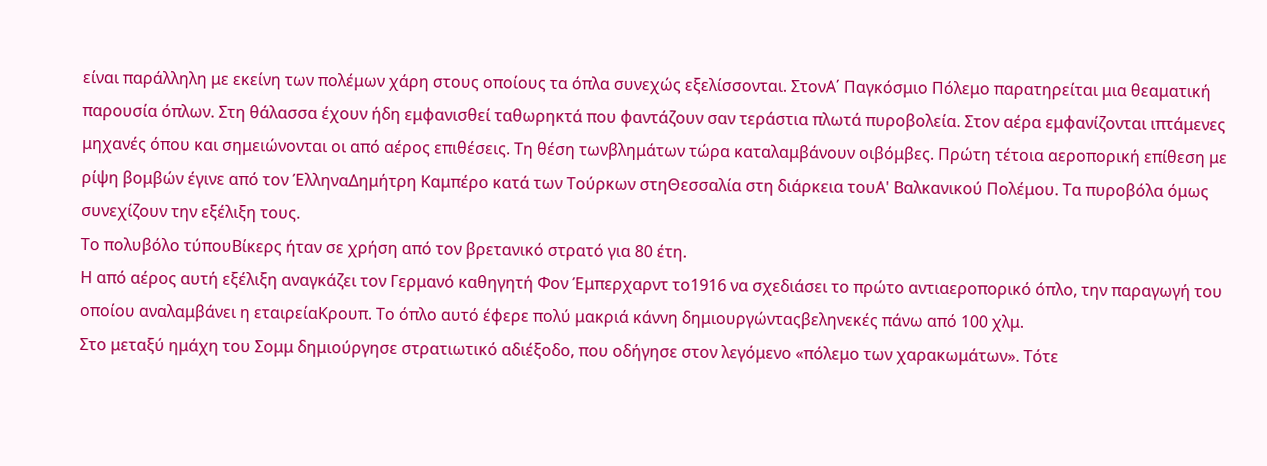είναι παράλληλη με εκείνη των πολέμων χάρη στους οποίους τα όπλα συνεχώς εξελίσσονται. ΣτονΑ΄ Παγκόσμιο Πόλεμο παρατηρείται μια θεαματική παρουσία όπλων. Στη θάλασσα έχουν ήδη εμφανισθεί ταθωρηκτά που φαντάζουν σαν τεράστια πλωτά πυροβολεία. Στον αέρα εμφανίζονται ιπτάμενες μηχανές όπου και σημειώνονται οι από αέρος επιθέσεις. Τη θέση τωνβλημάτων τώρα καταλαμβάνουν οιβόμβες. Πρώτη τέτοια αεροπορική επίθεση με ρίψη βομβών έγινε από τον ΈλληναΔημήτρη Καμπέρο κατά των Τούρκων στηΘεσσαλία στη διάρκεια τουΑ' Βαλκανικού Πολέμου. Τα πυροβόλα όμως συνεχίζουν την εξέλιξη τους.
Το πολυβόλο τύπουΒίκερς ήταν σε χρήση από τον βρετανικό στρατό για 80 έτη.
Η από αέρος αυτή εξέλιξη αναγκάζει τον Γερμανό καθηγητή Φον Έμπερχαρντ το1916 να σχεδιάσει το πρώτο αντιαεροπορικό όπλο, την παραγωγή του οποίου αναλαμβάνει η εταιρείαΚρουπ. Το όπλο αυτό έφερε πολύ μακριά κάννη δημιουργώνταςβεληνεκές πάνω από 100 χλμ.
Στο μεταξύ ημάχη του Σομμ δημιούργησε στρατιωτικό αδιέξοδο, που οδήγησε στον λεγόμενο «πόλεμο των χαρακωμάτων». Τότε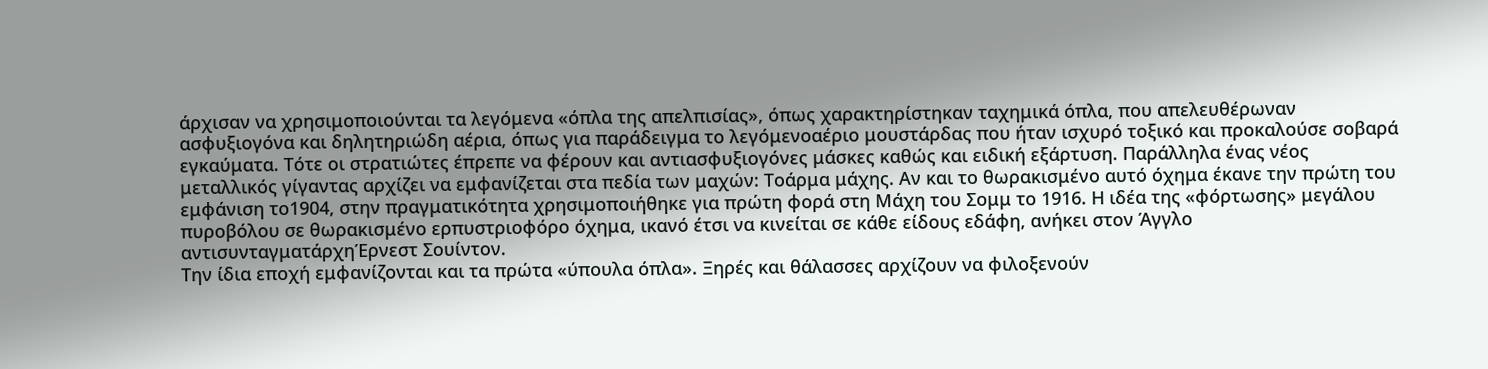άρχισαν να χρησιμοποιούνται τα λεγόμενα «όπλα της απελπισίας», όπως χαρακτηρίστηκαν ταχημικά όπλα, που απελευθέρωναν ασφυξιογόνα και δηλητηριώδη αέρια, όπως για παράδειγμα το λεγόμενοαέριο μουστάρδας που ήταν ισχυρό τοξικό και προκαλούσε σοβαρά εγκαύματα. Τότε οι στρατιώτες έπρεπε να φέρουν και αντιασφυξιογόνες μάσκες καθώς και ειδική εξάρτυση. Παράλληλα ένας νέος μεταλλικός γίγαντας αρχίζει να εμφανίζεται στα πεδία των μαχών: Τοάρμα μάχης. Αν και το θωρακισμένο αυτό όχημα έκανε την πρώτη του εμφάνιση το1904, στην πραγματικότητα χρησιμοποιήθηκε για πρώτη φορά στη Μάχη του Σομμ το 1916. Η ιδέα της «φόρτωσης» μεγάλου πυροβόλου σε θωρακισμένο ερπυστριοφόρο όχημα, ικανό έτσι να κινείται σε κάθε είδους εδάφη, ανήκει στον Άγγλο αντισυνταγματάρχηΈρνεστ Σουίντον.
Την ίδια εποχή εμφανίζονται και τα πρώτα «ύπουλα όπλα». Ξηρές και θάλασσες αρχίζουν να φιλοξενούν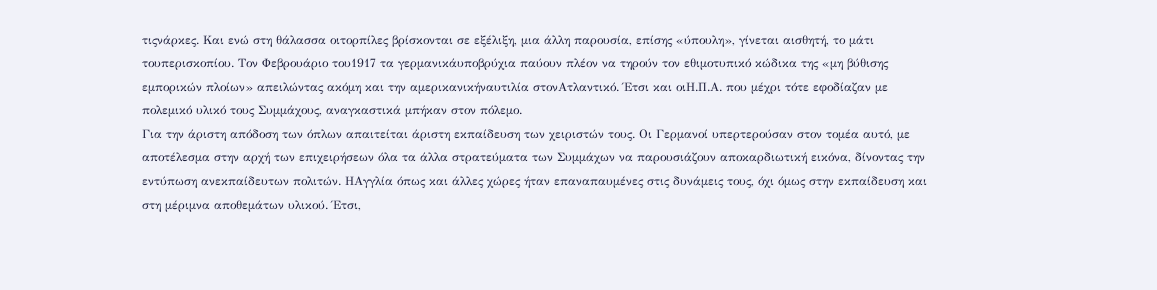τιςνάρκες. Και ενώ στη θάλασσα οιτορπίλες βρίσκονται σε εξέλιξη, μια άλλη παρουσία, επίσης «ύπουλη», γίνεται αισθητή, το μάτι τουπερισκοπίου. Τον Φεβρουάριο του1917 τα γερμανικάυποβρύχια παύουν πλέον να τηρούν τον εθιμοτυπικό κώδικα της «μη βύθισης εμπορικών πλοίων» απειλώντας ακόμη και την αμερικανικήναυτιλία στονΑτλαντικό. Έτσι και οιΗ.Π.Α. που μέχρι τότε εφοδίαζαν με πολεμικό υλικό τους Συμμάχους, αναγκαστικά μπήκαν στον πόλεμο.
Για την άριστη απόδοση των όπλων απαιτείται άριστη εκπαίδευση των χειριστών τους. Οι Γερμανοί υπερτερούσαν στον τομέα αυτό, με αποτέλεσμα στην αρχή των επιχειρήσεων όλα τα άλλα στρατεύματα των Συμμάχων να παρουσιάζουν αποκαρδιωτική εικόνα, δίνοντας την εντύπωση ανεκπαίδευτων πολιτών. ΗΑγγλία όπως και άλλες χώρες ήταν επαναπαυμένες στις δυνάμεις τους, όχι όμως στην εκπαίδευση και στη μέριμνα αποθεμάτων υλικού. Έτσι,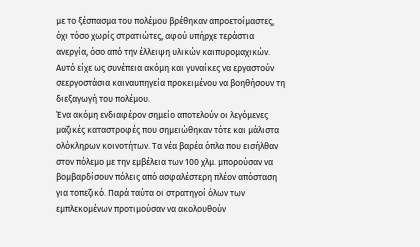με το ξέσπασμα του πολέμου βρέθηκαν απροετοίμαστες, όχι τόσο χωρίς στρατιώτες, αφού υπήρχε τεράστια ανεργία, όσο από την έλλειψη υλικών καιπυρομαχικών. Αυτό είχε ως συνέπεια ακόμη και γυναίκες να εργαστούν σεεργοστάσια καιναυπηγεία προκειμένου να βοηθήσουν τη διεξαγωγή του πολέμου.
Ένα ακόμη ενδιαφέρον σημείο αποτελούν οι λεγόμενες μαζικές καταστροφές που σημειώθηκαν τότε και μάλιστα ολόκληρων κοινοτήτων. Τα νέα βαρέα όπλα που εισήλθαν στον πόλεμο με την εμβέλεια των 100 χλμ. μπορούσαν να βομβαρδίσουν πόλεις από ασφαλέστερη πλέον απόσταση για τοπεζικό. Παρά ταύτα οι στρατηγοί όλων των εμπλεκομένων προτιμούσαν να ακολουθούν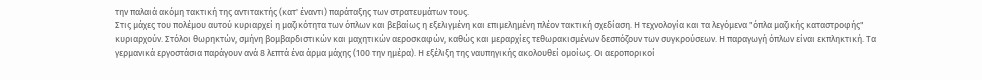την παλαιά ακόμη τακτική της αντιτακτής (κατ' έναντι) παράταξης των στρατευμάτων τους.
Στις μάχες του πολέμου αυτού κυριαρχεί η μαζικότητα των όπλων και βεβαίως η εξελιγμένη και επιμελημένη πλέον τακτική σχεδίαση. Η τεχνολογία και τα λεγόμενα "όπλα μαζικής καταστροφής" κυριαρχούν. Στόλοι θωρηκτών, σμήνη βομβαρδιστικών και μαχητικών αεροσκαφών, καθώς και μεραρχίες τεθωρακισμένων δεσπόζουν των συγκρούσεων. Η παραγωγή όπλων είναι εκπληκτική. Τα γερμανικά εργοστάσια παράγουν ανά 8 λεπτά ένα άρμα μάχης (100 την ημέρα). Η εξέλιξη της ναυπηγικής ακολουθεί ομοίως. Οι αεροπορικοί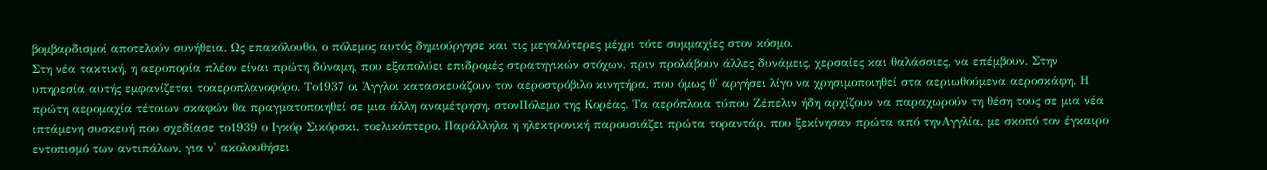βομβαρδισμοί αποτελούν συνήθεια. Ως επακόλουθο, ο πόλεμος αυτός δημιούργησε και τις μεγαλύτερες μέχρι τότε συμμαχίες στον κόσμο.
Στη νέα τακτική, η αεροπορία πλέον είναι πρώτη δύναμη, που εξαπολύει επιδρομές στρατηγικών στόχων, πριν προλάβουν άλλες δυνάμεις, χερσαίες και θαλάσσιες, να επέμβουν. Στην υπηρεσία αυτής εμφανίζεται τοαεροπλανοφόρο. Το1937 οι Άγγλοι κατασκευάζουν τον αεροστρόβιλο κινητήρα, που όμως θ' αργήσει λίγο να χρησιμοποιηθεί στα αεριωθούμενα αεροσκάφη. Η πρώτη αερομαχία τέτοιων σκαφών θα πραγματοποιηθεί σε μια άλλη αναμέτρηση, στονΠόλεμο της Κορέας. Τα αερόπλοια τύπου Ζέπελιν ήδη αρχίζουν να παραχωρούν τη θέση τους σε μια νέα ιπτάμενη συσκευή που σχεδίασε το1939 ο Ιγκόρ Σικόρσκι, τοελικόπτερο. Παράλληλα η ηλεκτρονική παρουσιάζει πρώτα τοραντάρ, που ξεκίνησαν πρώτα από τηνΑγγλία, με σκοπό τον έγκαιρο εντοπισμό των αντιπάλων, για ν' ακολουθήσει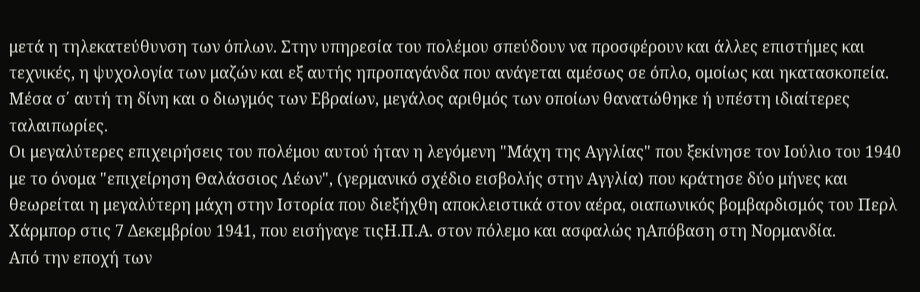μετά η τηλεκατεύθυνση των όπλων. Στην υπηρεσία του πολέμου σπεύδουν να προσφέρουν και άλλες επιστήμες και τεχνικές, η ψυχολογία των μαζών και εξ αυτής ηπροπαγάνδα που ανάγεται αμέσως σε όπλο, ομοίως και ηκατασκοπεία. Μέσα σ΄ αυτή τη δίνη και ο διωγμός των Εβραίων, μεγάλος αριθμός των οποίων θανατώθηκε ή υπέστη ιδιαίτερες ταλαιπωρίες.
Οι μεγαλύτερες επιχειρήσεις του πολέμου αυτού ήταν η λεγόμενη "Μάχη της Αγγλίας" που ξεκίνησε τον Ιούλιο του 1940 με το όνομα "επιχείρηση Θαλάσσιος Λέων", (γερμανικό σχέδιο εισβολής στην Αγγλία) που κράτησε δύο μήνες και θεωρείται η μεγαλύτερη μάχη στην Ιστορία που διεξήχθη αποκλειστικά στον αέρα, οιαπωνικός βομβαρδισμός του Περλ Χάρμπορ στις 7 Δεκεμβρίου 1941, που εισήγαγε τιςΗ.Π.Α. στον πόλεμο και ασφαλώς ηΑπόβαση στη Νορμανδία.
Από την εποχή των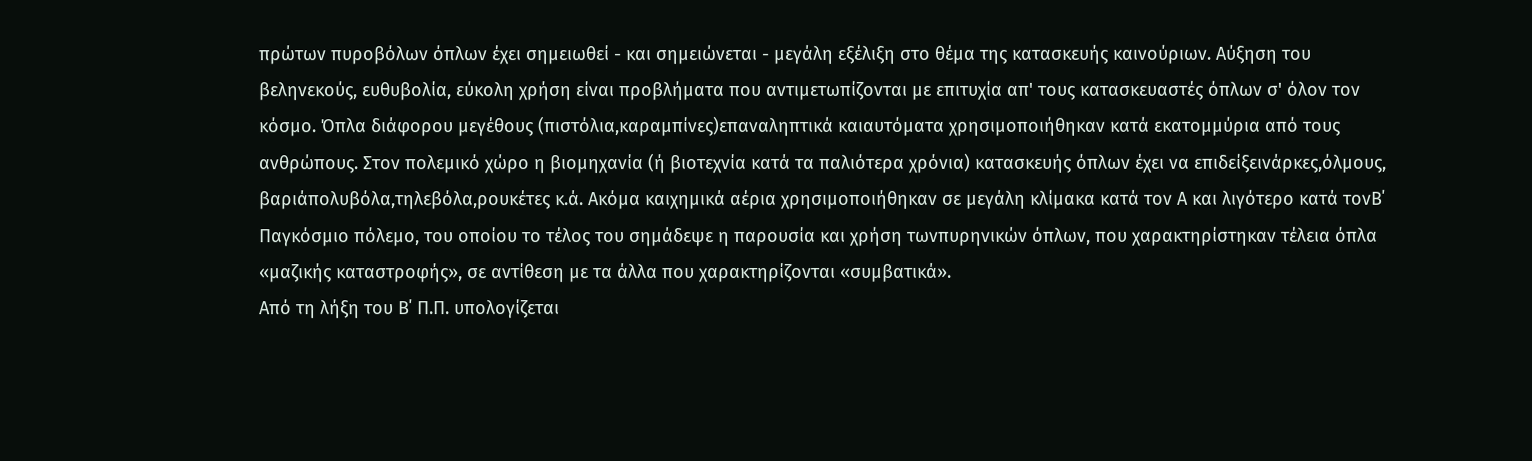πρώτων πυροβόλων όπλων έχει σημειωθεί - και σημειώνεται - μεγάλη εξέλιξη στο θέμα της κατασκευής καινούριων. Αύξηση του βεληνεκούς, ευθυβολία, εύκολη χρήση είναι προβλήματα που αντιμετωπίζονται με επιτυχία απ' τους κατασκευαστές όπλων σ' όλον τον κόσμο. Όπλα διάφορου μεγέθους (πιστόλια,καραμπίνες)επαναληπτικά καιαυτόματα χρησιμοποιήθηκαν κατά εκατομμύρια από τους ανθρώπους. Στον πολεμικό χώρο η βιομηχανία (ή βιοτεχνία κατά τα παλιότερα χρόνια) κατασκευής όπλων έχει να επιδείξεινάρκες,όλμους, βαριάπολυβόλα,τηλεβόλα,ρουκέτες κ.ά. Ακόμα καιχημικά αέρια χρησιμοποιήθηκαν σε μεγάλη κλίμακα κατά τον Α και λιγότερο κατά τονΒ΄ Παγκόσμιο πόλεμο, του οποίου το τέλος του σημάδεψε η παρουσία και χρήση τωνπυρηνικών όπλων, που χαρακτηρίστηκαν τέλεια όπλα «μαζικής καταστροφής», σε αντίθεση με τα άλλα που χαρακτηρίζονται «συμβατικά».
Από τη λήξη του Β΄ Π.Π. υπολογίζεται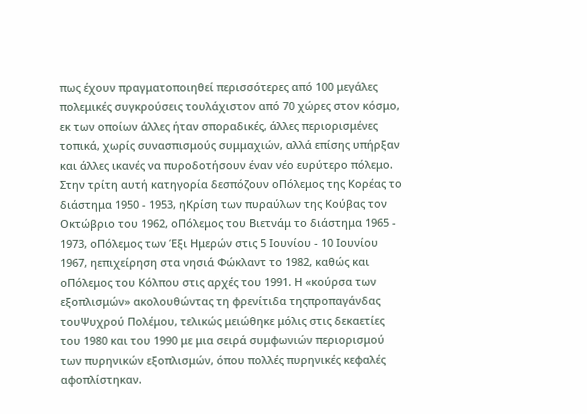πως έχουν πραγματοποιηθεί περισσότερες από 100 μεγάλες πολεμικές συγκρούσεις τουλάχιστον από 70 χώρες στον κόσμο, εκ των οποίων άλλες ήταν σποραδικές, άλλες περιορισμένες τοπικά, χωρίς συνασπισμούς συμμαχιών, αλλά επίσης υπήρξαν και άλλες ικανές να πυροδοτήσουν έναν νέο ευρύτερο πόλεμο. Στην τρίτη αυτή κατηγορία δεσπόζουν οΠόλεμος της Κορέας το διάστημα 1950 - 1953, ηΚρίση των πυραύλων της Κούβας τον Οκτώβριο του 1962, οΠόλεμος του Βιετνάμ το διάστημα 1965 - 1973, οΠόλεμος των Έξι Ημερών στις 5 Ιουνίου - 10 Ιουνίου 1967, ηεπιχείρηση στα νησιά Φώκλαντ το 1982, καθώς και οΠόλεμος του Κόλπου στις αρχές του 1991. Η «κούρσα των εξοπλισμών» ακολουθώντας τη φρενίτιδα τηςπροπαγάνδας τουΨυχρού Πολέμου, τελικώς μειώθηκε μόλις στις δεκαετίες του 1980 και του 1990 με μια σειρά συμφωνιών περιορισμού των πυρηνικών εξοπλισμών, όπου πολλές πυρηνικές κεφαλές αφοπλίστηκαν.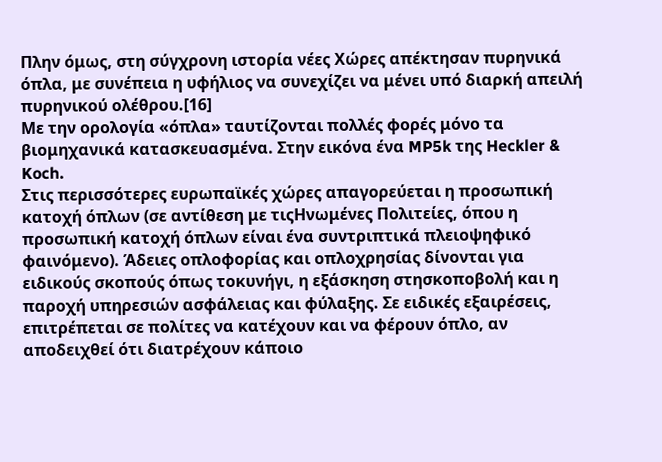Πλην όμως, στη σύγχρονη ιστορία νέες Χώρες απέκτησαν πυρηνικά όπλα, με συνέπεια η υφήλιος να συνεχίζει να μένει υπό διαρκή απειλή πυρηνικού ολέθρου.[16]
Με την ορολογία «όπλα» ταυτίζονται πολλές φορές μόνο τα βιομηχανικά κατασκευασμένα. Στην εικόνα ένα MP5k της Heckler & Koch.
Στις περισσότερες ευρωπαϊκές χώρες απαγορεύεται η προσωπική κατοχή όπλων (σε αντίθεση με τιςΗνωμένες Πολιτείες, όπου η προσωπική κατοχή όπλων είναι ένα συντριπτικά πλειοψηφικό φαινόμενο). Άδειες οπλοφορίας και οπλοχρησίας δίνονται για ειδικούς σκοπούς όπως τοκυνήγι, η εξάσκηση στησκοποβολή και η παροχή υπηρεσιών ασφάλειας και φύλαξης. Σε ειδικές εξαιρέσεις, επιτρέπεται σε πολίτες να κατέχουν και να φέρουν όπλο, αν αποδειχθεί ότι διατρέχουν κάποιο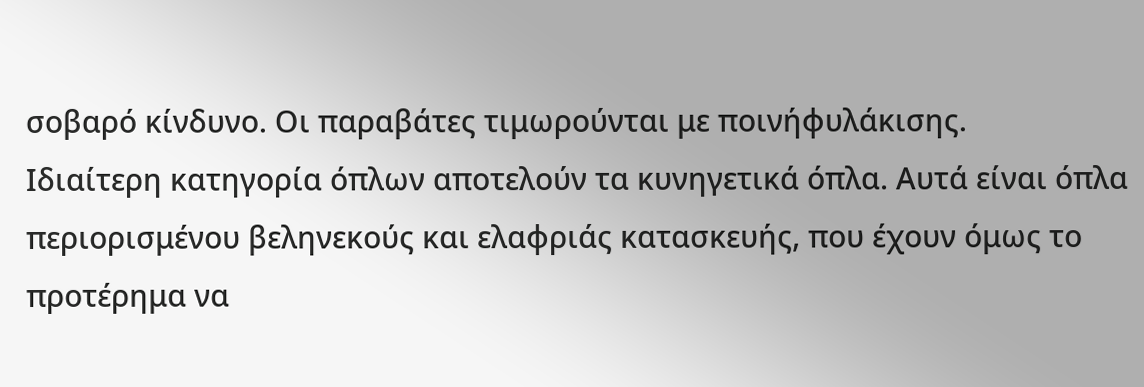σοβαρό κίνδυνο. Οι παραβάτες τιμωρούνται με ποινήφυλάκισης.
Ιδιαίτερη κατηγορία όπλων αποτελούν τα κυνηγετικά όπλα. Αυτά είναι όπλα περιορισμένου βεληνεκούς και ελαφριάς κατασκευής, που έχουν όμως το προτέρημα να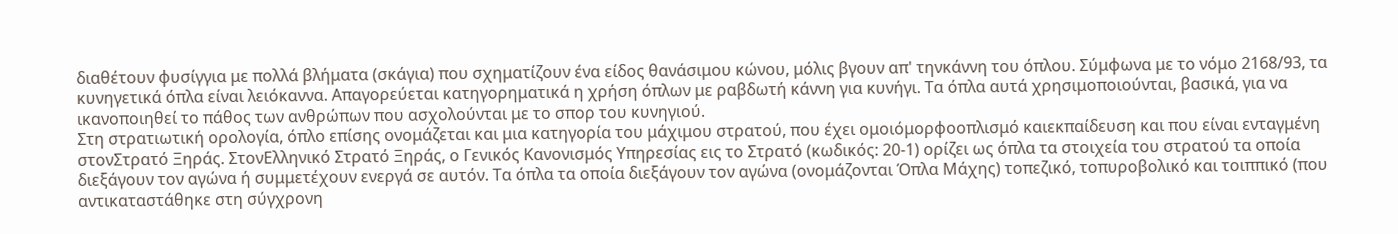διαθέτουν φυσίγγια με πολλά βλήματα (σκάγια) που σχηματίζουν ένα είδος θανάσιμου κώνου, μόλις βγουν απ' τηνκάννη του όπλου. Σύμφωνα με το νόμο 2168/93, τα κυνηγετικά όπλα είναι λειόκαννα. Απαγορεύεται κατηγορηματικά η χρήση όπλων με ραβδωτή κάννη για κυνήγι. Τα όπλα αυτά χρησιμοποιούνται, βασικά, για να ικανοποιηθεί το πάθος των ανθρώπων που ασχολούνται με το σπορ του κυνηγιού.
Στη στρατιωτική ορολογία, όπλο επίσης ονομάζεται και μια κατηγορία του μάχιμου στρατού, που έχει ομοιόμορφοοπλισμό καιεκπαίδευση και που είναι ενταγμένη στονΣτρατό Ξηράς. ΣτονΕλληνικό Στρατό Ξηράς, ο Γενικός Κανονισμός Υπηρεσίας εις το Στρατό (κωδικός: 20-1) ορίζει ως όπλα τα στοιχεία του στρατού τα οποία διεξάγουν τον αγώνα ή συμμετέχουν ενεργά σε αυτόν. Τα όπλα τα οποία διεξάγουν τον αγώνα (ονομάζονται Όπλα Μάχης) τοπεζικό, τοπυροβολικό και τοιππικό (που αντικαταστάθηκε στη σύγχρονη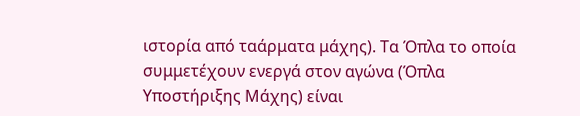ιστορία από ταάρματα μάχης). Τα Όπλα το οποία συμμετέχουν ενεργά στον αγώνα (Όπλα Υποστήριξης Μάχης) είναι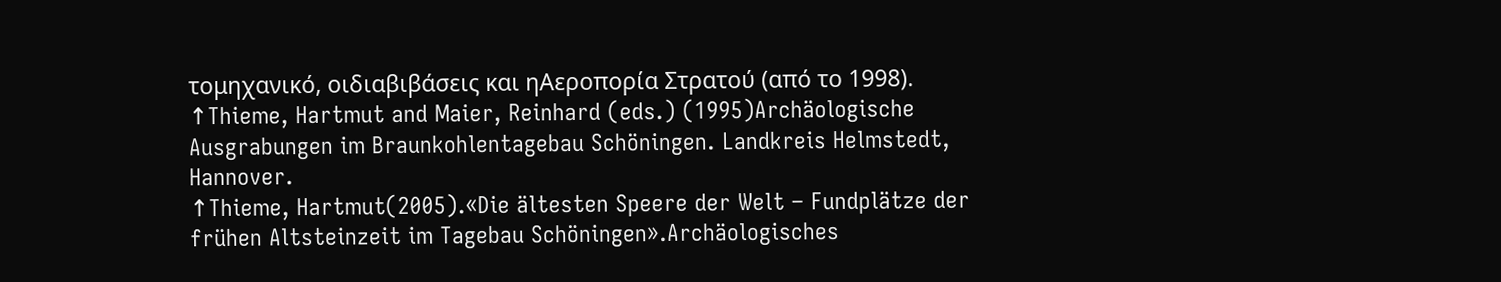τομηχανικό, οιδιαβιβάσεις και ηΑεροπορία Στρατού (από το 1998).
↑Thieme, Hartmut and Maier, Reinhard (eds.) (1995)Archäologische Ausgrabungen im Braunkohlentagebau Schöningen. Landkreis Helmstedt, Hannover.
↑Thieme, Hartmut(2005).«Die ältesten Speere der Welt – Fundplätze der frühen Altsteinzeit im Tagebau Schöningen».Archäologisches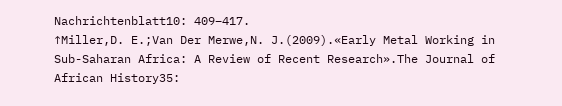Nachrichtenblatt10: 409–417.
↑Miller,D. E.;Van Der Merwe,N. J.(2009).«Early Metal Working in Sub-Saharan Africa: A Review of Recent Research».The Journal of African History35: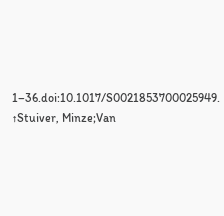1–36.doi:10.1017/S0021853700025949.
↑Stuiver, Minze;Van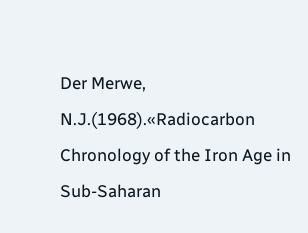Der Merwe, N.J.(1968).«Radiocarbon Chronology of the Iron Age in Sub-Saharan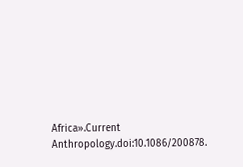Africa».Current Anthropology.doi:10.1086/200878.